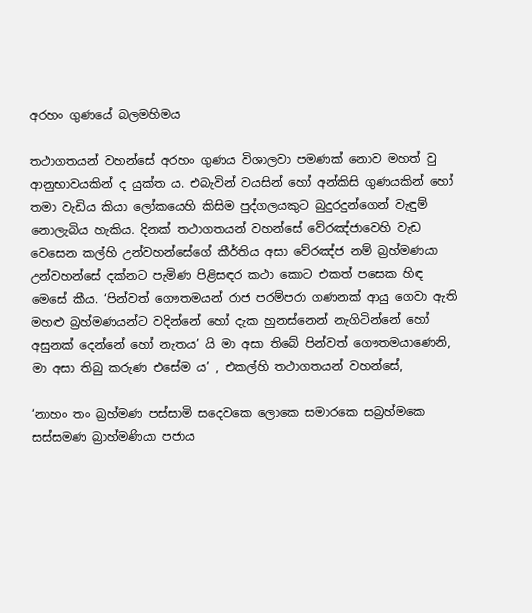අරහං ගුණයේ බලමහිමය

තථාගතයන් වහන්සේ අරහං ගුණය විශාලවා පමණක් නොව මහත් වු ආනුභාවයකින් ද යුක්ත ය. එබැවින් වයසින් හෝ අන්කිසි ගුණයකින් හෝ තමා වැඩිය කියා ලෝකයෙහි කිසිම පුද්ගලයකුට බුදුරදුන්ගෙන් වැඳුම් නොලැබිය හැකිය. දිනක් තථාගතයන් වහන්සේ වේරඤ්ජාවෙහි වැඩ වෙසෙන කල්හි උන්වහන්සේගේ කීර්තිය අසා වේරඤ්ජ නම් බ්‍රහ්මණයා උන්වහන්සේ දක්නට පැමිණ පිළිසඳර කථා කොට එකත් පසෙක හිඳ මෙසේ කීය. ‘පින්වත් ගෞතමයන් රාජ පරම්පරා ගණනක් ආයු ගෙවා ඇති මහළු බ්‍රහ්මණයන්ට වදින්නේ හෝ දැක හුනස්නෙන් නැගිටින්නේ හෝ අසුනක් දෙන්නේ හෝ නැතය’ යි මා අසා තිබේ පින්වත් ගෞතමයාණෙනි, මා අසා තිබු කරුණ එසේම ය’ , එකල්හි තථාගතයන් වහන්සේ,

‘නාහං තං බ්‍රහ්මණ පස්සාමි සදෙවකෙ ලොකෙ සමාරකෙ සබ්‍රහ්මකෙ සස්සමණ බ්‍රාහ්මණියා පජාය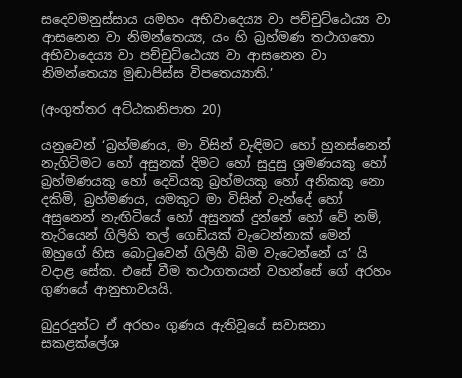සදෙවමනුස්සාය යමහං අභිවාදෙය්‍ය වා පච්චුට්ඨෙය්‍ය වා ආසනෙන වා නිමන්තෙය්‍ය, යං හි බ්‍රහ්මණ තථාගතො අභිවාදෙය්‍ය වා පච්චුට්ඨෙය්‍ය වා ආසනෙන වා නිමන්තෙය්‍ය මුඬාපිස්ස විපතෙය්‍යාති.’

(අංගුත්තර අට්ඨකනිපාත 20)

යනුවෙන් ‘බ්‍රහ්මණය, මා විසින් වැඳිමට හෝ හුනස්නෙන් නැගිටිමට හෝ අසුනක් දිමට හෝ සුදුසු ශ්‍රමණයකු හෝ බ්‍රහ්මණයකු හෝ දෙවියකු බ්‍රහ්මයකු හෝ අනිකකු නො දකිමි, බ්‍රහ්මණය, යමකුට මා විසින් වැන්දේ හෝ අසුනෙන් නැඟිටියේ හෝ අසුනක් දුන්නේ හෝ වේ නම්, තැරියෙන් ගිලිහි තල් ගෙඩියක් වැටෙන්නාක් මෙන් ඔහුගේ හිස බොටුවෙන් ගිලිහී බිම වැටෙන්නේ ය’ යි වදාළ සේක. එසේ වීම තථාගතයන් වහන්සේ ගේ අරහං ගුණයේ ආනුභාවයයි.

බුදුරදුන්ට ඒ අරහං ගුණය ඇතිවූයේ සවාසනා සකළක්ලේශ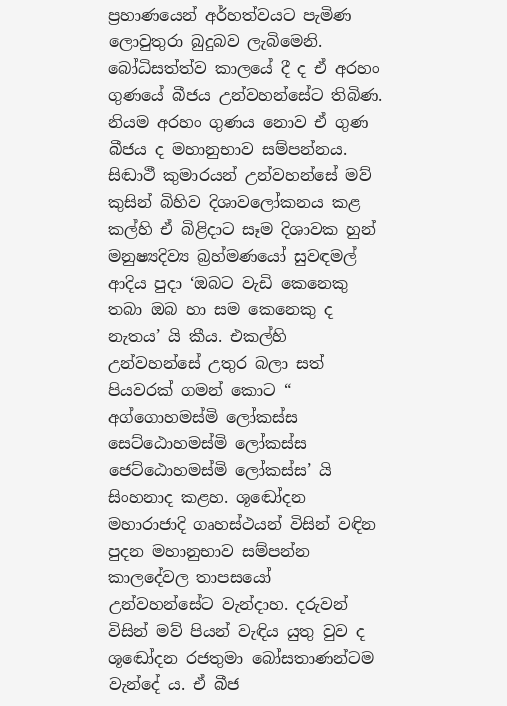ප්‍රහාණයෙන් අර්හත්වයට පැමිණ ලොවුතුරා බුදුබව ලැබිමෙනි. බෝධිසත්ත්ව කාලයේ දී ද ඒ අරහං ගුණයේ බීජය උන්වහන්සේට තිබිණ. නියම අරහං ගුණය නොව ඒ ගුණ බීජය ද මහානුභාව සම්පන්නය. සිඬාථී කුමාරයන් උන්වහන්සේ මව් කුසින් බිහිව දිශාවලෝකනය කළ කල්හි ඒ බිළිදාට සෑම දිශාවක හුන් මනුෂ්‍යදිව්‍ය බ්‍රහ්මණයෝ සුවඳමල් ආදිය පුදා ‘ඔබට වැඩි කෙනෙකු තබා ඔබ හා සම කෙනෙකු ද නැතය’ යි කීය. එකල්හි උන්වහන්සේ උතුර බලා සත් පියවරක් ගමන් කොට “ අග්ගොහමස්මි ලෝකස්ස සෙට්ඨොහමස්මි ලෝකස්ස ජෙට්ඨොහමස්මි ලෝකස්ස’ යි සිංහනාද කළහ. ශූඬෝදන මහාරාජාදි ගෘහස්ථයන් විසින් වඳින පුදන මහානුභාව සම්පන්න කාලදේවල තාපසයෝ උන්වහන්සේට වැන්දාහ. දරුවන් විසින් මව් පියන් වැඳිය යුතු වුව ද ශූඬෝදන රජතුමා බෝසතාණන්ටම වැන්දේ ය. ඒ බීජ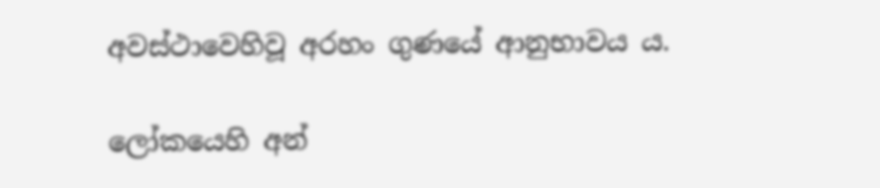අවස්ථාවෙහිවූ අරහං ගුණයේ ආනුභාවය ය.

ලෝකයෙහි අන්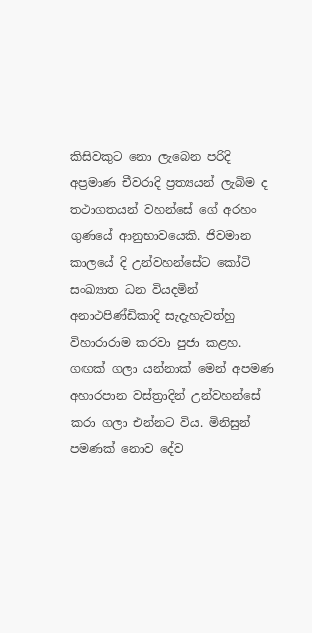කිසිවකුට නො ලැබෙන පරිදි අප්‍රමාණ චීවරාදි ප්‍රත්‍යයන් ලැබිම ද තථාගතයන් වහන්සේ ගේ අරහං ගුණයේ ආනුභාවයෙකි. ජිවමාන කාලයේ දි උන්වහන්සේට කෝටි සංඛ්‍යාත ධන වියදමින් අනාථපිණ්ඩිකාදි සැදැහැවත්හු විහාරාරාම කරවා පුජා කළහ. ගඟක් ගලා යන්නාක් මෙන් අපමණ අහාරපාන වස්ත්‍රාදින් උන්වහන්සේ කරා ගලා එන්නට විය. මිනිසුන් පමණක් නොව දේව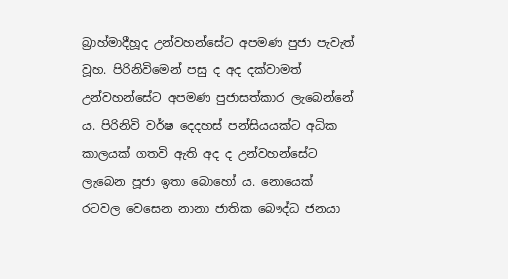බ්‍රාහ්මාදීහූද උන්වහන්සේට අපමණ පුජා පැවැත් වූහ. පිරිනිවිමෙන් පසු ද අද දක්වාමත් උන්වහන්සේට අපමණ පුජාසත්කාර ලැබෙන්නේ ය. පිරිනිවි වර්ෂ දෙදහස් පන්සියයක්ට අධික කාලයක් ගතවි ඇති අද ද උන්වහන්සේට ලැබෙන පූජා ඉතා බොහෝ ය. නොයෙක් රටවල වෙසෙන නානා ජාතික බෞද්ධ ජනයා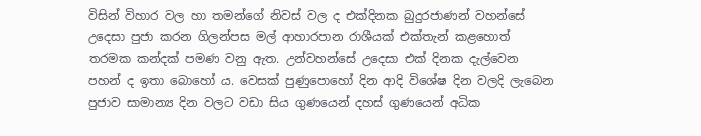විසින් විහාර වල හා තමන්ගේ නිවස් වල ද එක්දිනක බුදුරජාණන් වහන්සේ උදෙසා පුජා කරන ගිලන්පස මල් ආහාරපාන රාශීයක් එක්තැන් කළහොත් තරමක කන්දක් පමණ වනු ඇත. උන්වහන්සේ උදෙසා එක් දිනක දැල්වෙන පහන් ද ඉතා බොහෝ ය. වෙසක් පුණුපොහෝ දින ආදි විශේෂ දින වලදි ලැබෙන පුජාව සාමාන්‍ය දින වලට වඩා සිය ගුණයෙන් දහස් ගුණයෙන් අධික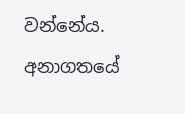වන්නේය. අනාගතයේ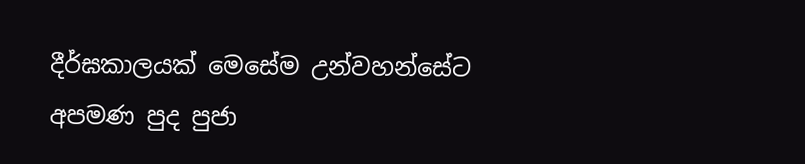දීර්ඝකාලයක් මෙසේම උන්වහන්සේට අපමණ පුද පුජා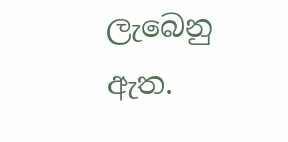ලැබෙනු ඇත.